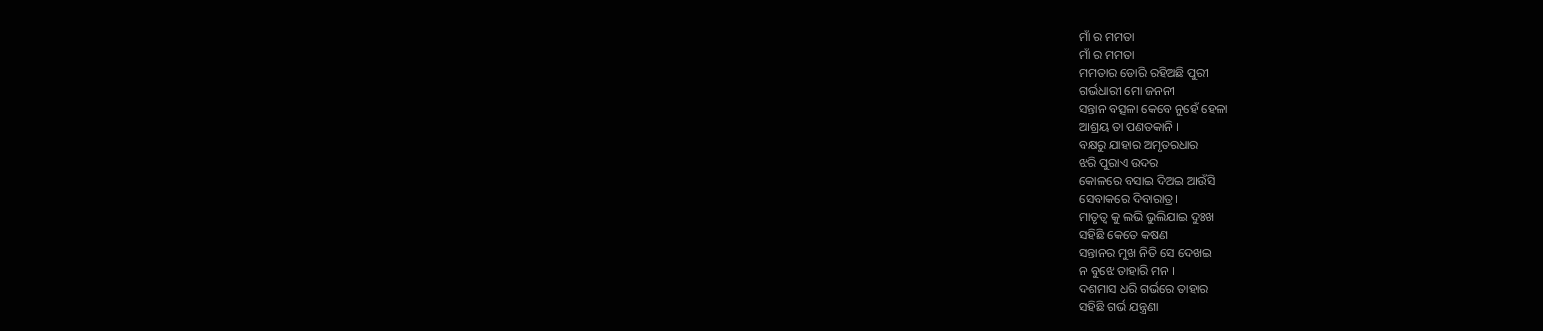ମାଁ ର ମମତା
ମାଁ ର ମମତା
ମମତାର ଡୋରି ରହିଅଛି ପୁରୀ
ଗର୍ଭଧାରୀ ମୋ ଜନନୀ
ସନ୍ତାନ ବତ୍ସଳା କେବେ ନୁହେଁ ହେଳା
ଆଶ୍ରୟ ତା ପଣତକାନି ।
ବକ୍ଷରୁ ଯାହାର ଅମୃତରଧାର
ଝରି ପୁରାଏ ଉଦର
କୋଳରେ ବସାଇ ଦିଅଇ ଆଉଁସି
ସେବାକରେ ଦିବାରାତ୍ର।
ମାତୃତ୍ଵ କୁ ଲଭି ଭୁଲିଯାଇ ଦୁଃଖ
ସହିଛି କେତେ କଷଣ
ସନ୍ତାନର ମୁଖ ନିତି ସେ ଦେଖଇ
ନ ବୁଝେ ତାହାରି ମନ ।
ଦଶମାସ ଧରି ଗର୍ଭରେ ତାହାର
ସହିଛି ଗର୍ଭ ଯନ୍ତ୍ରଣା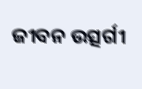ଜୀବନ ଉତ୍ସର୍ଗୀ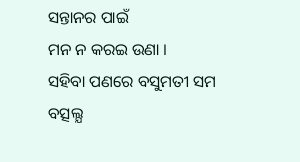ସନ୍ତାନର ପାଇଁ
ମନ ନ କରଇ ଉଣା ।
ସହିବା ପଣରେ ବସୁମତୀ ସମ
ବତ୍ସଲ୍ଯ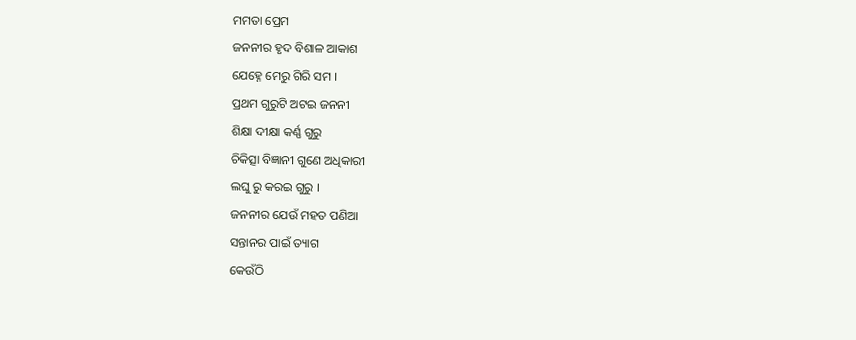ମମତା ପ୍ରେମ
ଜନନୀର ହୃଦ ବିଶାଳ ଆକାଶ
ଯେହ୍ନେ ମେରୁ ଗିରି ସମ ।
ପ୍ରଥମ ଗୁରୁଟି ଅଟଇ ଜନନୀ
ଶିକ୍ଷା ଦୀକ୍ଷା କର୍ଣ୍ଣ ଗୁରୁ
ଚିକିତ୍ସା ବିଜ୍ଞାନୀ ଗୁଣେ ଅଧିକାରୀ
ଲଘୁ ରୁ କରଇ ଗୁରୁ ।
ଜନନୀର ଯେଉଁ ମହତ ପଣିଆ
ସନ୍ତାନର ପାଇଁ ତ୍ୟାଗ
କେଉଁଠି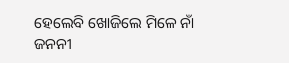ହେଲେବି ଖୋଜିଲେ ମିଳେ ନାଁ
ଜନନୀ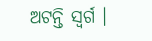ଅଟନ୍ତି ସ୍ଵର୍ଗ ।